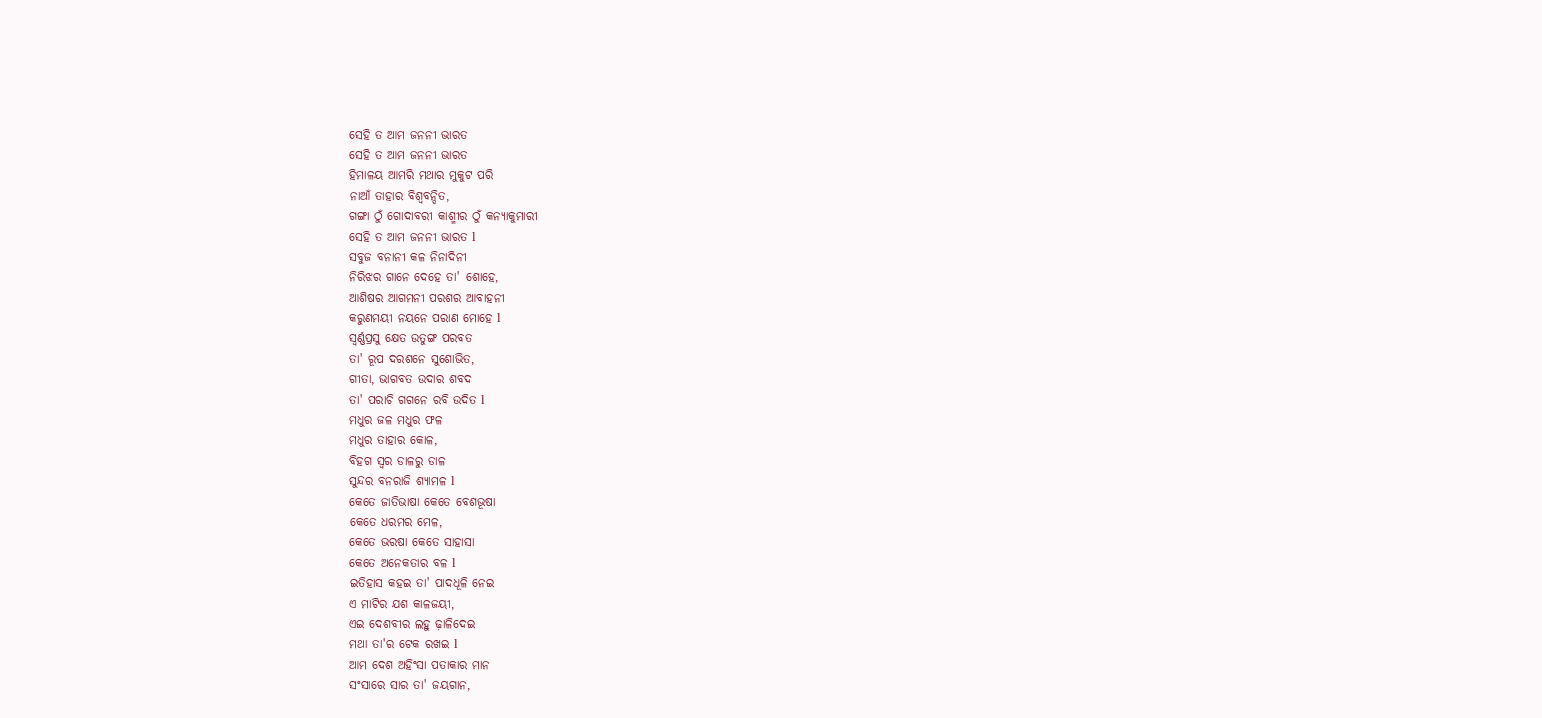ସେହି ତ ଆମ ଜନନୀ ଭାରତ
ସେହି ତ ଆମ ଜନନୀ ଭାରତ
ହିମାଳୟ ଆମରି ମଥାର ମୁକୁଟ ପରି
ନାଆଁ ତାହାର ବିଶ୍ଵବନ୍ଦିତ,
ଗଙ୍ଗା ଠୁଁ ଗୋଦାବରୀ କାଶ୍ମୀର ଠୁଁ କନ୍ୟାକୁମାରୀ
ସେହି ତ ଆମ ଜନନୀ ଭାରତ l
ସବୁଜ ବନାନୀ କଳ ନିନାଦିନୀ
ନିରିଝର ଗାନେ ଦେହେ ତା' ଶୋହେ,
ଆଶିଷର ଆଗମନୀ ପରଶର ଆବାହନୀ
କରୁଣମୟୀ ନୟନେ ପରାଣ ମୋହେ l
ସ୍ଵର୍ଣ୍ଣପ୍ରସୁ କ୍ଷେତ ଉତୁଙ୍ଗ ପରବତ
ତା' ରୂପ ଦରଶନେ ସୁଶୋଭିତ,
ଗୀତା, ଭାଗବତ ଉଦାର ଶବଦ
ତା' ପରାଚି ଗଗନେ ରବି ଉଦିତ l
ମଧୁର ଜଳ ମଧୁର ଫଳ
ମଧୁର ତାହାର କୋଳ,
ବିହଗ ସ୍ୱର ଡାଳରୁ ଡାଳ
ସୁନ୍ଦର ବନରାଜି ଶ୍ୟାମଳ l
କେତେ ଜାତିଭାଷା କେତେ ବେଶଭୂଷା
କେତେ ଧରମର ମେଳ,
କେତେ ଭରଷା କେତେ ସାହାସା
କେତେ ଅନେକତାର ବଳ l
ଇତିହାସ କହଇ ତା' ପାଦଧୂଳି ନେଇ
ଏ ମାଟିର ଯଶ କାଳଜୟୀ,
ଏଇ ଦେଶବୀର ଲହୁ ଢ଼ାଳିଦେଇ
ମଥା ତା'ର ଟେକ ରଖଇ l
ଆମ ଦେଶ ଅହିଂସା ପତାକାର ମାନ
ସଂସାରେ ସାର ତା' ଜୟଗାନ,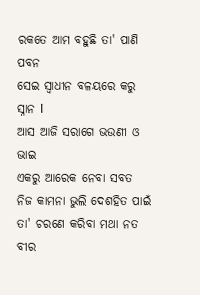ରକତେ ଆମ ବହୁଛି ତା' ପାଣି ପବନ
ସେଇ ସ୍ଵାଧୀନ ବଳୟରେ କରୁ ସ୍ନାନ l
ଆସ ଆଜି ସରାଗେ ଭଉଣୀ ଓ ଭାଇ
ଏକରୁ ଆରେକ ନେବା ସବତ
ନିଜ କାମନା ଭୁଲି ଦେଶହିତ ପାଇଁ
ତା' ଚରଣେ କରିବା ମଥା ନତ
ବୀର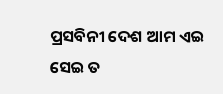ପ୍ରସବିନୀ ଦେଶ ଆମ ଏଇ
ସେଇ ତ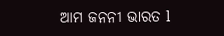ଆମ ଜନନୀ ଭାରତ l